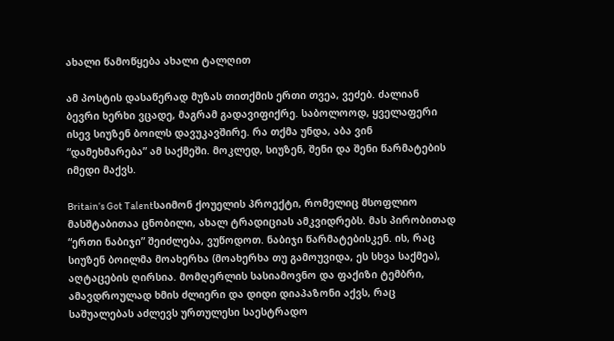ახალი წამოწყება ახალი ტალღით

ამ პოსტის დასაწერად მუზას თითქმის ერთი თვეა, ვეძებ. ძალიან ბევრი ხერხი ვცადე, მაგრამ გადავიფიქრე. საბოლოოდ, ყველაფერი ისევ სიუზენ ბოილს დავუკავშირე. რა თქმა უნდა, აბა ვინ “დამეხმარება” ამ საქმეში. მოკლედ, სიუზენ, შენი და შენი წარმატების იმედი მაქვს.

Britain’s Got Talentსაიმონ ქოუელის პროექტი, რომელიც მსოფლიო მასშტაბითაა ცნობილი, ახალ ტრადიციას ამკვიდრებს. მას პირობითად “ერთი ნაბიჯი” შეიძლება, ვუწოდოთ. ნაბიჯი წარმატებისკენ. ის, რაც სიუზენ ბოილმა მოახერხა (მოახერხა თუ გამოუვიდა, ეს სხვა საქმეა), აღტაცების ღირსია. მომღერლის სასიამოვნო და ფაქიზი ტემბრი, ამავდროულად ხმის ძლიერი და დიდი დიაპაზონი აქვს, რაც საშუალებას აძლევს ურთულესი საესტრადო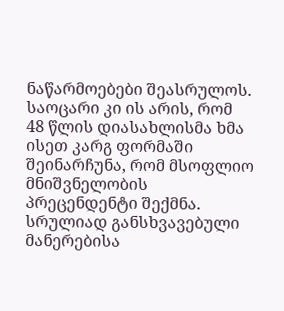ნაწარმოებები შეასრულოს. საოცარი კი ის არის, რომ  48 წლის დიასახლისმა ხმა ისეთ კარგ ფორმაში შეინარჩუნა, რომ მსოფლიო მნიშვნელობის პრეცენდენტი შექმნა. სრულიად განსხვავებული მანერებისა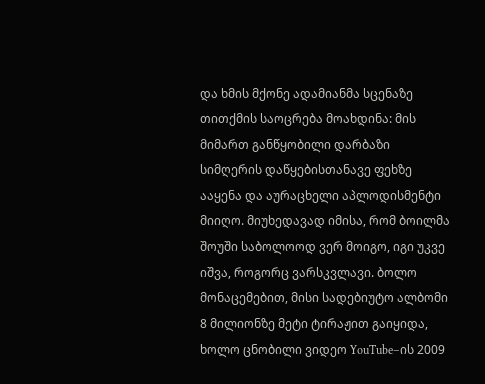და ხმის მქონე ადამიანმა სცენაზე თითქმის საოცრება მოახდინა: მის მიმართ განწყობილი დარბაზი სიმღერის დაწყებისთანავე ფეხზე ააყენა და აურაცხელი აპლოდისმენტი მიიღო. მიუხედავად იმისა, რომ ბოილმა შოუში საბოლოოდ ვერ მოიგო, იგი უკვე იშვა, როგორც ვარსკვლავი. ბოლო მონაცემებით, მისი სადებიუტო ალბომი 8 მილიონზე მეტი ტირაჟით გაიყიდა, ხოლო ცნობილი ვიდეო YouTube–ის 2009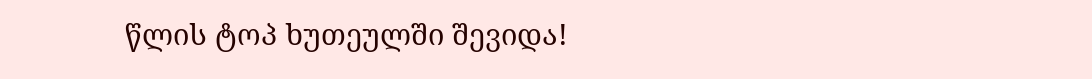წლის ტოპ ხუთეულში შევიდა!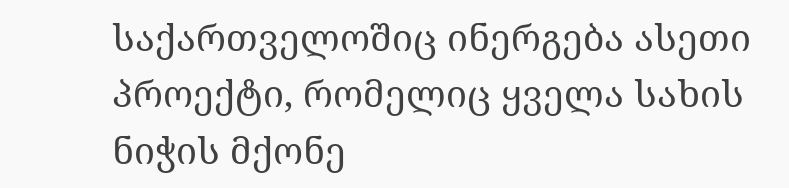საქართველოშიც ინერგება ასეთი პროექტი, რომელიც ყველა სახის ნიჭის მქონე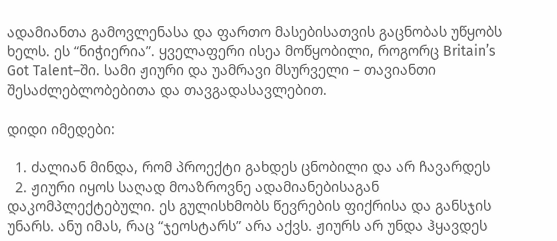ადამიანთა გამოვლენასა და ფართო მასებისათვის გაცნობას უწყობს ხელს. ეს “ნიჭიერია”. ყველაფერი ისეა მოწყობილი, როგორც Britain’s Got Talent–ში. სამი ჟიური და უამრავი მსურველი – თავიანთი შესაძლებლობებითა და თავგადასავლებით.

დიდი იმედები:

  1. ძალიან მინდა, რომ პროექტი გახდეს ცნობილი და არ ჩავარდეს
  2. ჟიური იყოს საღად მოაზროვნე ადამიანებისაგან დაკომპლექტებული. ეს გულისხმობს წევრების ფიქრისა და განსჯის უნარს. ანუ იმას, რაც “ჯეოსტარს” არა აქვს. ჟიურს არ უნდა ჰყავდეს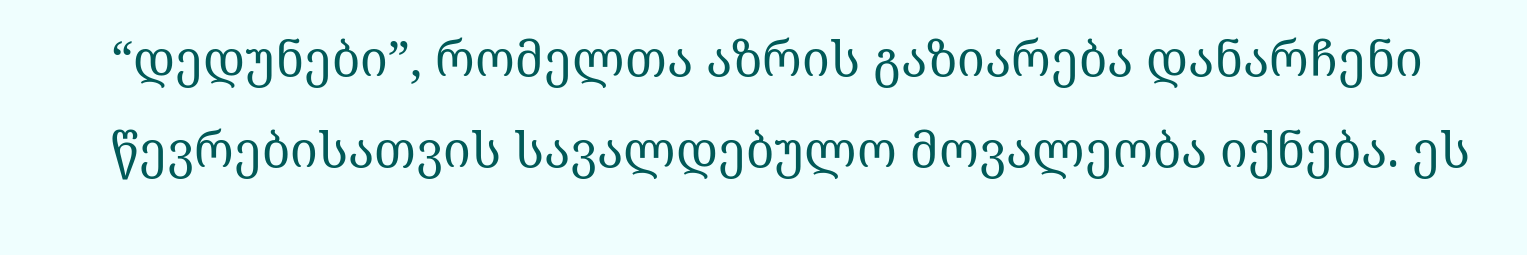“დედუნები”, რომელთა აზრის გაზიარება დანარჩენი წევრებისათვის სავალდებულო მოვალეობა იქნება. ეს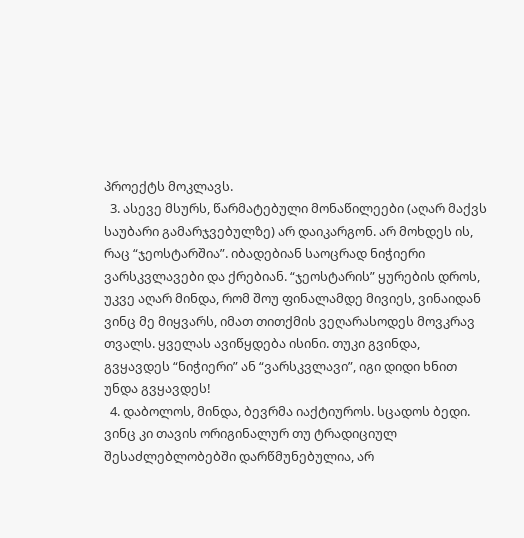პროექტს მოკლავს.
  3. ასევე მსურს, წარმატებული მონაწილეები (აღარ მაქვს საუბარი გამარჯვებულზე) არ დაიკარგონ. არ მოხდეს ის, რაც “ჯეოსტარშია”. იბადებიან საოცრად ნიჭიერი ვარსკვლავები და ქრებიან. “ჯეოსტარის” ყურების დროს, უკვე აღარ მინდა, რომ შოუ ფინალამდე მივიეს, ვინაიდან ვინც მე მიყვარს, იმათ თითქმის ვეღარასოდეს მოვკრავ თვალს. ყველას ავიწყდება ისინი. თუკი გვინდა, გვყავდეს “ნიჭიერი” ან “ვარსკვლავი”, იგი დიდი ხნით უნდა გვყავდეს!
  4. დაბოლოს, მინდა, ბევრმა იაქტიუროს. სცადოს ბედი. ვინც კი თავის ორიგინალურ თუ ტრადიციულ შესაძლებლობებში დარწმუნებულია, არ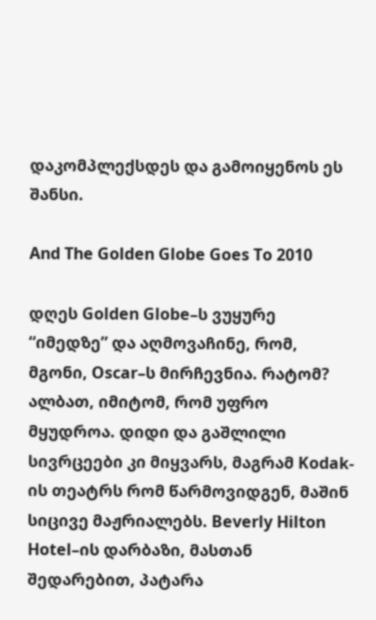დაკომპლექსდეს და გამოიყენოს ეს შანსი.

And The Golden Globe Goes To 2010

დღეს Golden Globe–ს ვუყურე “იმედზე” და აღმოვაჩინე, რომ, მგონი, Oscar–ს მირჩევნია. რატომ? ალბათ, იმიტომ, რომ უფრო მყუდროა. დიდი და გაშლილი სივრცეები კი მიყვარს, მაგრამ Kodak-ის თეატრს რომ წარმოვიდგენ, მაშინ სიცივე მაჟრიალებს. Beverly Hilton Hotel–ის დარბაზი, მასთან შედარებით, პატარა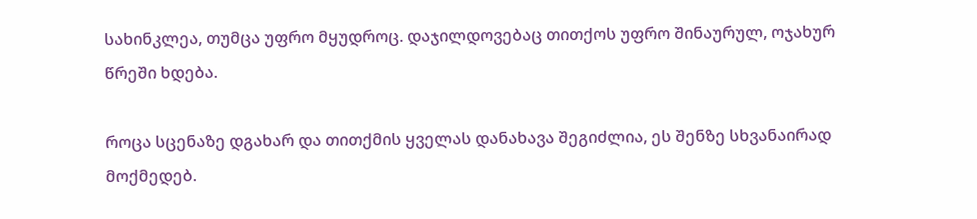სახინკლეა, თუმცა უფრო მყუდროც. დაჯილდოვებაც თითქოს უფრო შინაურულ, ოჯახურ წრეში ხდება.

როცა სცენაზე დგახარ და თითქმის ყველას დანახავა შეგიძლია, ეს შენზე სხვანაირად მოქმედებ.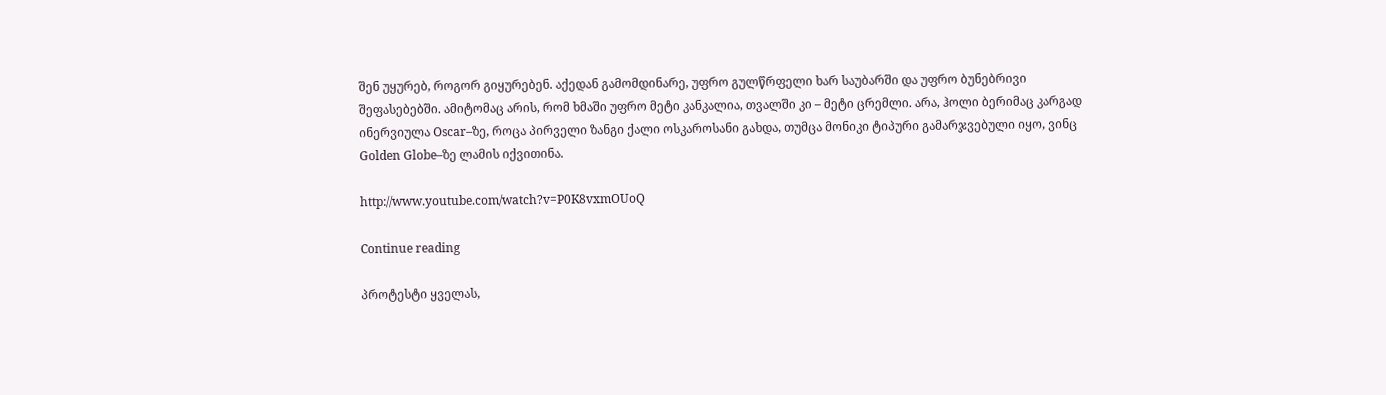შენ უყურებ, როგორ გიყურებენ. აქედან გამომდინარე, უფრო გულწრფელი ხარ საუბარში და უფრო ბუნებრივი შეფასებებში. ამიტომაც არის, რომ ხმაში უფრო მეტი კანკალია, თვალში კი – მეტი ცრემლი. არა, ჰოლი ბერიმაც კარგად ინერვიულა Oscar–ზე, როცა პირველი ზანგი ქალი ოსკაროსანი გახდა, თუმცა მონიკი ტიპური გამარჯვებული იყო, ვინც Golden Globe–ზე ლამის იქვითინა.

http://www.youtube.com/watch?v=P0K8vxmOUoQ

Continue reading

პროტესტი ყველას,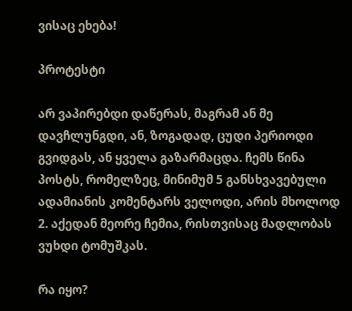ვისაც ეხება!

პროტესტი

არ ვაპირებდი დაწერას, მაგრამ ან მე დავჩლუნგდი, ან, ზოგადად, ცუდი პერიოდი გვიდგას, ან ყველა გაზარმაცდა. ჩემს წინა პოსტს, რომელზეც, მინიმუმ 5 განსხვავებული ადამიანის კომენტარს ველოდი, არის მხოლოდ 2. აქედან მეორე ჩემია, რისთვისაც მადლობას ვუხდი ტომუშკას.

რა იყო?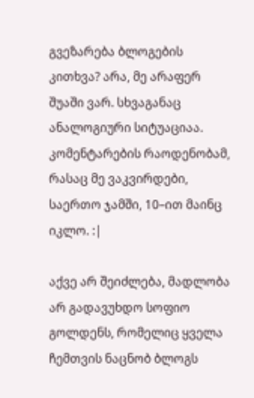გვეზარება ბლოგების კითხვა? არა, მე არაფერ შუაში ვარ. სხვაგანაც ანალოგიური სიტუაციაა. კომენტარების რაოდენობამ, რასაც მე ვაკვირდები, საერთო ჯამში, 10–ით მაინც იკლო. :|

აქვე არ შეიძლება, მადლობა არ გადავუხდო სოფიო გოლდენს, რომელიც ყველა ჩემთვის ნაცნობ ბლოგს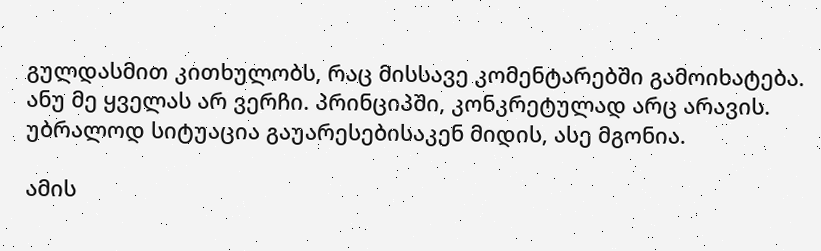გულდასმით კითხულობს, რაც მისსავე კომენტარებში გამოიხატება. ანუ მე ყველას არ ვერჩი. პრინციპში, კონკრეტულად არც არავის. უბრალოდ სიტუაცია გაუარესებისაკენ მიდის, ასე მგონია.

ამის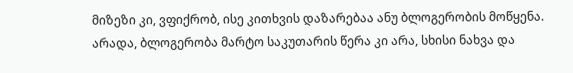მიზეზი კი, ვფიქრობ, ისე კითხვის დაზარებაა ანუ ბლოგერობის მოწყენა. არადა, ბლოგერობა მარტო საკუთარის წერა კი არა, სხისი ნახვა და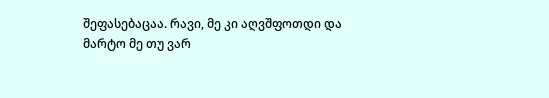შეფასებაცაა. რავი, მე კი აღვშფოთდი და მარტო მე თუ ვარ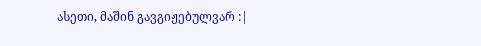ასეთი, მაშინ გავგიჟებულვარ :|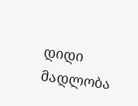დიდი მადლობა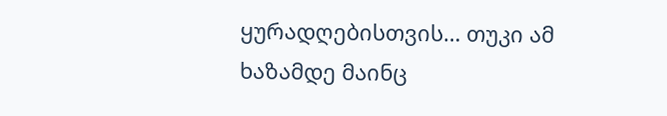ყურადღებისთვის… თუკი ამ ხაზამდე მაინც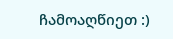ჩამოაღწიეთ :)